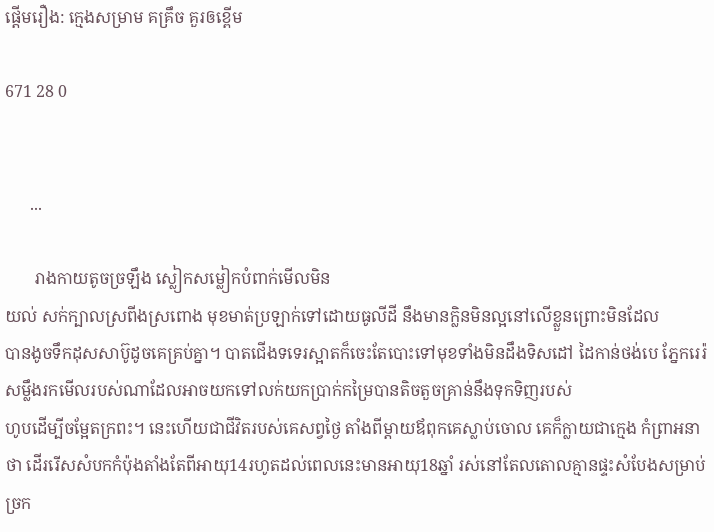ផ្ដើមរឿង: ក្មេងសម្រាម គគ្រឹច គួរឲខ្ពើម

671 28 0


      ...

       រាងកាយតូចច្រឡឹង ស្លៀកសម្លៀកបំពាក់មើលមិន
យល់ សក់ក្បាលស្រពីងស្រពោង មុខមាត់ប្រឡាក់ទៅដោយធូលីដី នឹងមានក្លិនមិនល្អនៅលើខ្លួនព្រោះមិនដែល
បានងូចទឹកដុសសាប៊ូដូចគេគ្រប់គ្នា។ បាតជើងទទេរស្អាតក៏ចេះតែបោះទៅមុខទាំងមិនដឹងទិសដៅ ដៃកាន់ថង់បេ ភ្នែករេរ៉សម្លឹងរកមើលរបស់ណាដែលអាចយកទៅលក់យកប្រាក់កម្រៃបានតិចតួចគ្រាន់នឹងទុកទិញរបស់
ហូបដើម្បីចម្អែតក្រពះ។ នេះហើយជាជីវិតរបស់គេសព្វថ្ងៃ តាំងពីម្ដាយឪពុកគេស្លាប់ចោល គេក៏ក្លាយជាក្មេង កំព្រាអនាថា ដើររើសសំបកកំប៉ុងតាំងតែពីអាយុ14រហូតដល់ពេលនេះមានអាយុ18ឆ្នាំ រស់នៅតែលតោលគ្មានផ្ទះសំបែងសម្រាប់ច្រក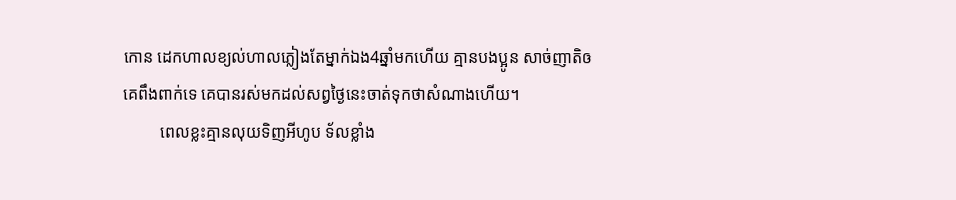កោន ដេកហាលខ្យល់ហាលភ្លៀងតែម្នាក់ឯង4ឆ្នាំមកហើយ គ្មានបងប្អូន សាច់ញាតិឲគេពឹងពាក់ទេ គេបានរស់មកដល់សព្វថ្ងៃនេះចាត់ទុកថាសំណាងហើយ។
         ពេលខ្លះគ្មានលុយទិញអីហូប ទ័លខ្លាំង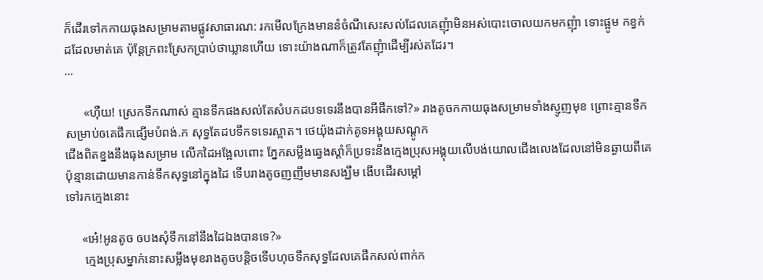ក៏ដើរទៅកកាយធុងសម្រាមតាមផ្លូវសាធារណ: រកមើលក្រែងមាននំចំណីសេះសល់ដែលគេញុំាមិនអស់បោះចោលយកមកញុំា ទោះផ្អូម កខ្វក់ ដដែលមាត់គេ ប៉ុន្តែក្រពះស្រែកប្រាប់ថាឃ្លានហើយ ទោះយ៉ាងណាក៏ត្រូវតែញុំាដើម្បីរស់តដែរ។
...

      «ហុឺយ! ស្រេកទឹកណាស់ គ្មានទឹកផងសល់តែសំបកដបទទេរនឹងបានអីផឹកទៅ?» រាងតូចកកាយធុងសម្រាមទាំងស្ញូញមុខ ព្រោះគ្មានទឹកសម្រាប់ឲគេផឹកផ្សើមបំពង់.ក សុទ្ធតែដបទឹកទទេរស្អាត។ ថេយ៉ុងដាក់គូទអង្គុយសណ្ដូក
ជើងពិតខ្នងនឹងធុងសម្រាម លើកដៃអង្អែលពោះ ភ្នែកសម្លឹងឆ្វេងស្ដាំក៏ប្រទះនឹងក្មេងប្រុសអង្គុយលើបង់យោលជើងលេងដែលនៅមិនឆ្ងាយពីគេប៉ុន្មានដោយមានកាន់ទឹកសុទ្ធនៅក្នុងដៃ ទើបរាងតូចញញឹមមានសង្ឃឹម ងើបដើរសម្ដៅ
ទៅរកក្មេងនោះ

     «អេ៎!អូនតូច ឲបងសុំទឹកនៅនឹងដៃឯងបានទេ?»
      ក្មេងប្រុសម្នាក់នោះសម្លឹងមុខរាងតូចបន្តិចទើបហុចទឹកសុទ្ធដែលគេផឹកសល់ពាក់ក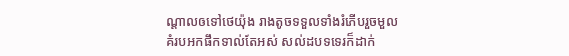ណ្ដាលឲទៅថេយ៉ុង រាងតូចទទួលទាំងរំភើបរួចមួលគំរបអកផឹកទាល់តែអស់ សល់ដបទទេរក៏ដាក់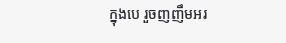ក្នុងបេ រួចញញឹមអរ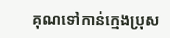គុណទៅកាន់ក្មេងប្រុស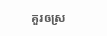គួរឲស្រ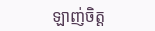ឡាញ់ចិត្ត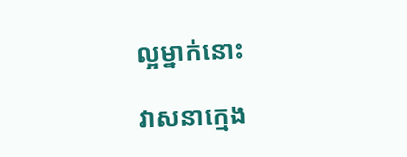ល្អម្នាក់នោះ

វាសនាក្មេង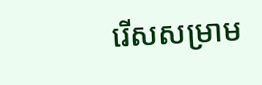រើសសម្រាម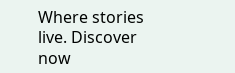Where stories live. Discover now